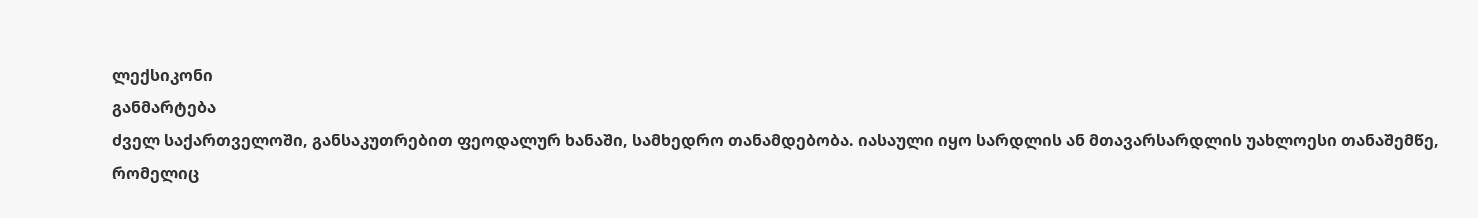ლექსიკონი
განმარტება
ძველ საქართველოში, განსაკუთრებით ფეოდალურ ხანაში, სამხედრო თანამდებობა. იასაული იყო სარდლის ან მთავარსარდლის უახლოესი თანაშემწე, რომელიც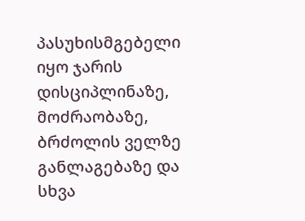პასუხისმგებელი იყო ჯარის დისციპლინაზე, მოძრაობაზე, ბრძოლის ველზე განლაგებაზე და სხვა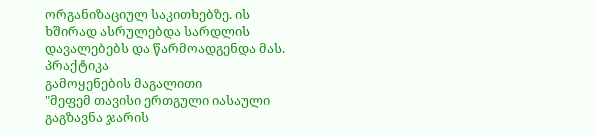ორგანიზაციულ საკითხებზე. ის ხშირად ასრულებდა სარდლის დავალებებს და წარმოადგენდა მას.
პრაქტიკა
გამოყენების მაგალითი
"მეფემ თავისი ერთგული იასაული გაგზავნა ჯარის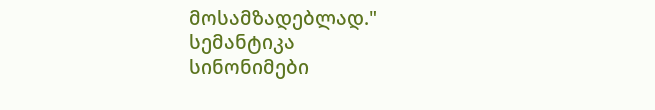მოსამზადებლად."
სემანტიკა
სინონიმები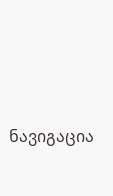ნავიგაცია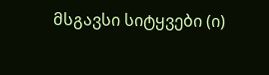მსგავსი სიტყვები (ი)